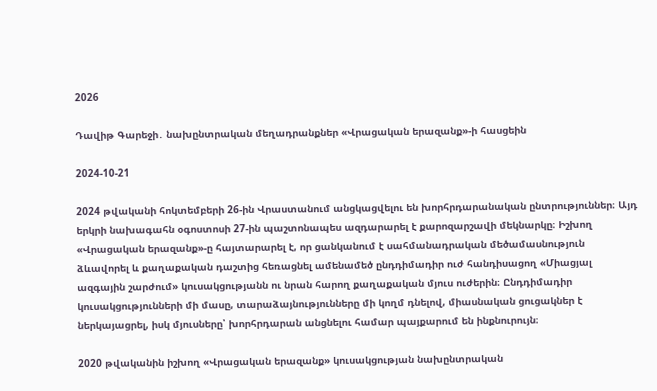2026

Դավիթ Գարեջի․ նախընտրական մեղադրանքներ «Վրացական երազանք»-ի հասցեին

2024-10-21

2024 թվականի հոկտեմբերի 26-ին Վրաստանում անցկացվելու են խորհրդարանական ընտրություններ։ Այդ երկրի նախագահն օգոստոսի 27-ին պաշտոնապես ազդարարել է քարոզարշավի մեկնարկը։ Իշխող «Վրացական երազանք»-ը հայտարարել է, որ ցանկանում է սահմանադրական մեծամասնություն ձևավորել և քաղաքական դաշտից հեռացնել ամենամեծ ընդդիմադիր ուժ հանդիսացող «Միացյալ ազգային շարժում» կուսակցությանն ու նրան հարող քաղաքական մյուս ուժերին։ Ընդդիմադիր կուսակցությունների մի մասը, տարաձայնությունները մի կողմ դնելով, միասնական ցուցակներ է ներկայացրել, իսկ մյուսները՝ խորհրդարան անցնելու համար պայքարում են ինքնուրույն։

2020 թվականին իշխող «Վրացական երազանք» կուսակցության նախընտրական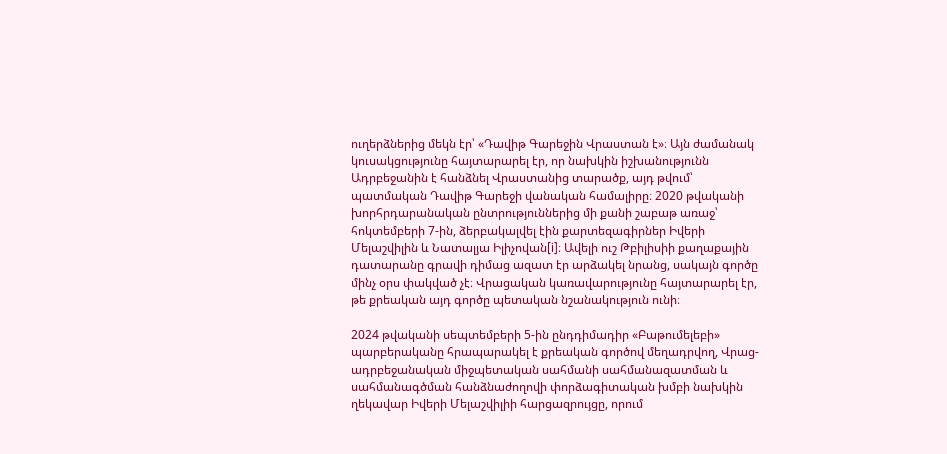ուղերձներից մեկն էր՝ «Դավիթ Գարեջին Վրաստան է»։ Այն ժամանակ կուսակցությունը հայտարարել էր, որ նախկին իշխանությունն Ադրբեջանին է հանձնել Վրաստանից տարածք, այդ թվում՝ պատմական Դավիթ Գարեջի վանական համալիրը։ 2020 թվականի խորհրդարանական ընտրություններից մի քանի շաբաթ առաջ՝ հոկտեմբերի 7-ին, ձերբակալվել էին քարտեզագիրներ Իվերի Մելաշվիլին և Նատալյա Իլիչովան[i]։ Ավելի ուշ Թբիլիսիի քաղաքային դատարանը գրավի դիմաց ազատ էր արձակել նրանց, սակայն գործը մինչ օրս փակված չէ։ Վրացական կառավարությունը հայտարարել էր, թե քրեական այդ գործը պետական նշանակություն ունի։

2024 թվականի սեպտեմբերի 5-ին ընդդիմադիր «Բաթումելեբի» պարբերականը հրապարակել է քրեական գործով մեղադրվող, Վրաց-ադրբեջանական միջպետական սահմանի սահմանազատման և սահմանագծման հանձնաժողովի փորձագիտական խմբի նախկին ղեկավար Իվերի Մելաշվիլիի հարցազրույցը, որում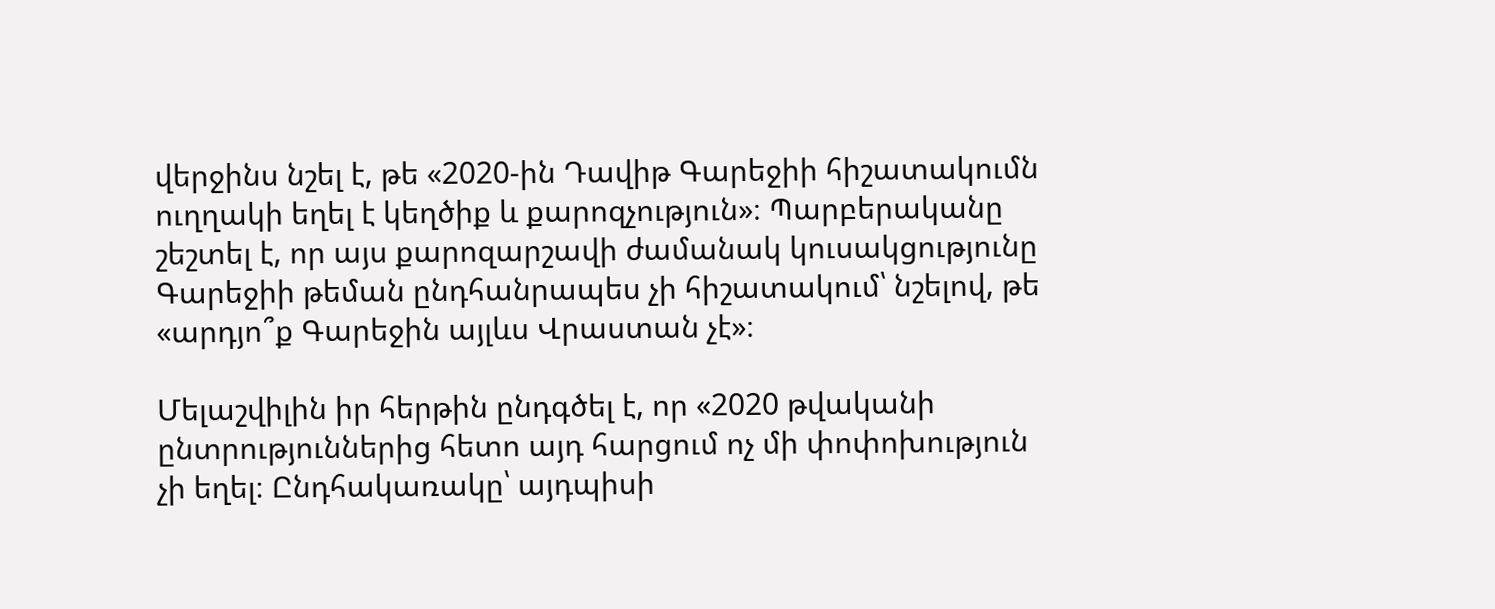վերջինս նշել է, թե «2020-ին Դավիթ Գարեջիի հիշատակումն ուղղակի եղել է կեղծիք և քարոզչություն»։ Պարբերականը շեշտել է, որ այս քարոզարշավի ժամանակ կուսակցությունը Գարեջիի թեման ընդհանրապես չի հիշատակում՝ նշելով, թե «արդյո՞ք Գարեջին այլևս Վրաստան չէ»։

Մելաշվիլին իր հերթին ընդգծել է, որ «2020 թվականի ընտրություններից հետո այդ հարցում ոչ մի փոփոխություն չի եղել։ Ընդհակառակը՝ այդպիսի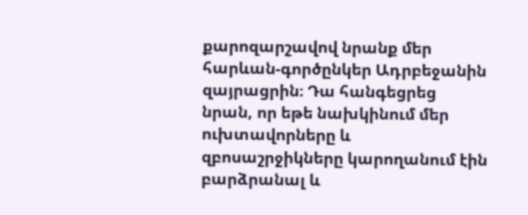քարոզարշավով նրանք մեր հարևան-գործընկեր Ադրբեջանին զայրացրին։ Դա հանգեցրեց նրան, որ եթե նախկինում մեր ուխտավորները և զբոսաշրջիկները կարողանում էին բարձրանալ և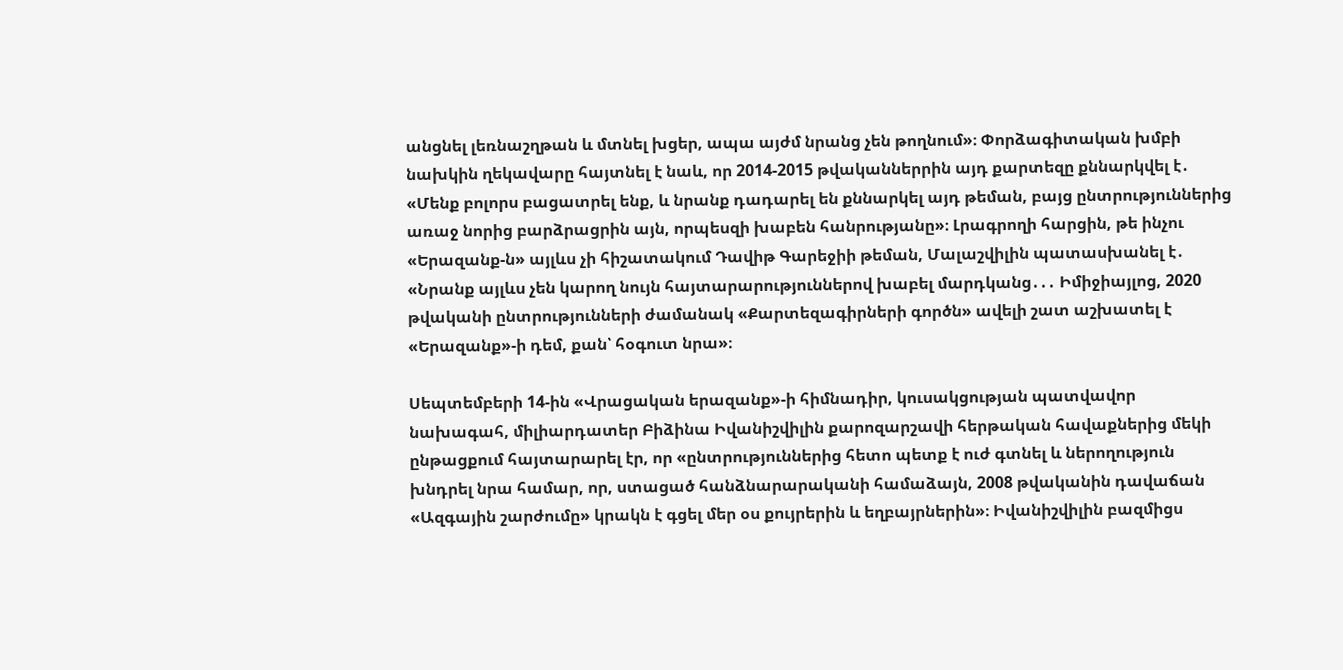անցնել լեռնաշղթան և մտնել խցեր, ապա այժմ նրանց չեն թողնում»։ Փորձագիտական խմբի նախկին ղեկավարը հայտնել է նաև, որ 2014-2015 թվականներրին այդ քարտեզը քննարկվել է․ «Մենք բոլորս բացատրել ենք, և նրանք դադարել են քննարկել այդ թեման, բայց ընտրություններից առաջ նորից բարձրացրին այն, որպեսզի խաբեն հանրությանը»։ Լրագրողի հարցին, թե ինչու «Երազանք-ն» այլևս չի հիշատակում Դավիթ Գարեջիի թեման, Մալաշվիլին պատասխանել է․ «Նրանք այլևս չեն կարող նույն հայտարարություններով խաբել մարդկանց․․․ Իմիջիայլոց, 2020 թվականի ընտրությունների ժամանակ «Քարտեզագիրների գործն» ավելի շատ աշխատել է «Երազանք»-ի դեմ, քան՝ հօգուտ նրա»։

Սեպտեմբերի 14-ին «Վրացական երազանք»-ի հիմնադիր, կուսակցության պատվավոր նախագահ, միլիարդատեր Բիձինա Իվանիշվիլին քարոզարշավի հերթական հավաքներից մեկի ընթացքում հայտարարել էր, որ «ընտրություններից հետո պետք է ուժ գտնել և ներողություն խնդրել նրա համար, որ, ստացած հանձնարարականի համաձայն, 2008 թվականին դավաճան «Ազգային շարժումը» կրակն է գցել մեր օս քույրերին և եղբայրներին»։ Իվանիշվիլին բազմիցս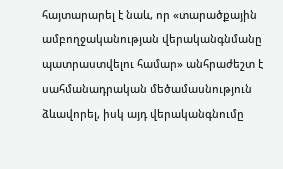հայտարարել է նաև, որ «տարածքային ամբողջականության վերականգնմանը պատրաստվելու համար» անհրաժեշտ է սահմանադրական մեծամասնություն ձևավորել, իսկ այդ վերականգնումը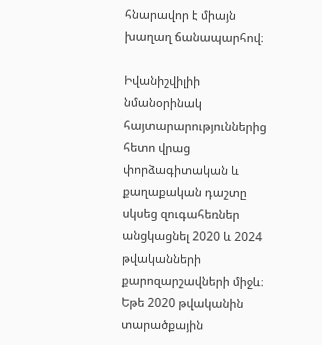հնարավոր է միայն խաղաղ ճանապարհով։

Իվանիշվիլիի նմանօրինակ հայտարարություններից հետո վրաց փորձագիտական և քաղաքական դաշտը սկսեց զուգահեռներ անցկացնել 2020 և 2024 թվականների քարոզարշավների միջև։ Եթե 2020 թվականին տարածքային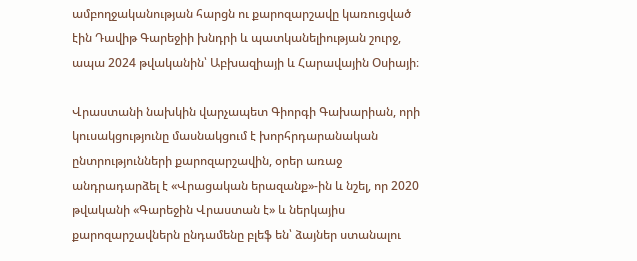ամբողջականության հարցն ու քարոզարշավը կառուցված էին Դավիթ Գարեջիի խնդրի և պատկանելիության շուրջ, ապա 2024 թվականին՝ Աբխազիայի և Հարավային Օսիայի։

Վրաստանի նախկին վարչապետ Գիորգի Գախարիան, որի կուսակցությունը մասնակցում է խորհրդարանական ընտրությունների քարոզարշավին, օրեր առաջ անդրադարձել է «Վրացական երազանք»-ին և նշել, որ 2020 թվականի «Գարեջին Վրաստան է» և ներկայիս քարոզարշավներն ընդամենը բլեֆ են՝ ձայներ ստանալու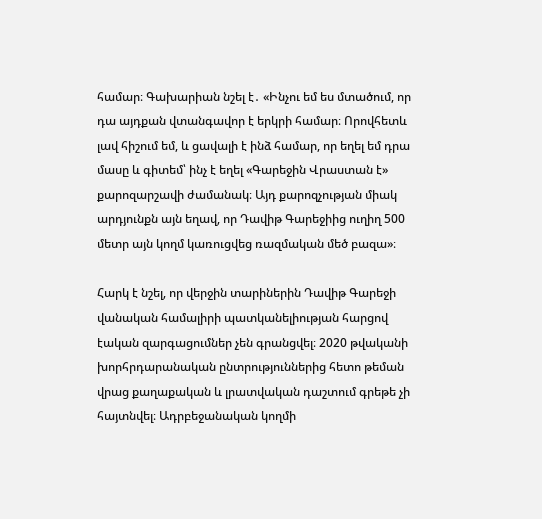համար։ Գախարիան նշել է․ «Ինչու եմ ես մտածում, որ դա այդքան վտանգավոր է երկրի համար։ Որովհետև լավ հիշում եմ, և ցավալի է ինձ համար, որ եղել եմ դրա մասը և գիտեմ՝ ինչ է եղել «Գարեջին Վրաստան է» քարոզարշավի ժամանակ։ Այդ քարոզչության միակ արդյունքն այն եղավ, որ Դավիթ Գարեջիից ուղիղ 500 մետր այն կողմ կառուցվեց ռազմական մեծ բազա»։

Հարկ է նշել, որ վերջին տարիներին Դավիթ Գարեջի վանական համալիրի պատկանելիության հարցով էական զարգացումներ չեն գրանցվել։ 2020 թվականի խորհրդարանական ընտրություններից հետո թեման վրաց քաղաքական և լրատվական դաշտում գրեթե չի հայտնվել։ Ադրբեջանական կողմի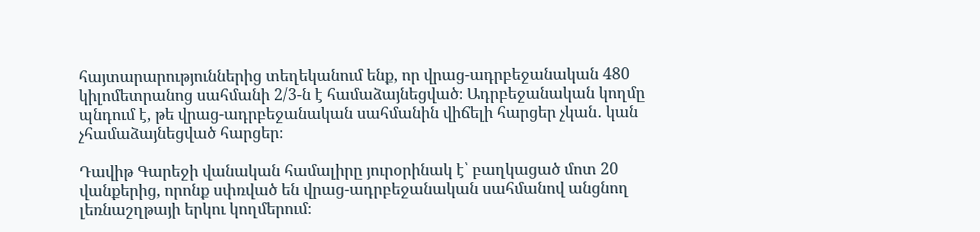հայտարարություններից տեղեկանում ենք, որ վրաց-ադրբեջանական 480 կիլոմետրանոց սահմանի 2/3-ն է համաձայնեցված։ Ադրբեջանական կողմը պնդում է, թե վրաց-ադրբեջանական սահմանին վիճելի հարցեր չկան․ կան չհամաձայնեցված հարցեր։

Դավիթ Գարեջի վանական համալիրը յուրօրինակ է՝ բաղկացած մոտ 20 վանքերից, որոնք սփռված են վրաց-ադրբեջանական սահմանով անցնող լեռնաշղթայի երկու կողմերում։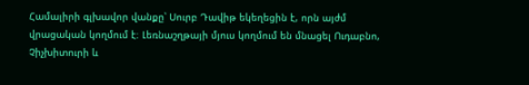Համալիրի գլխավոր վանքը՝ Սուրբ Դավիթ եկեղեցին է, որն այժմ վրացական կողմում է։ Լեռնաշղթայի մյուս կողմում են մնացել Ուդաբնո, Չիչխիտուրի և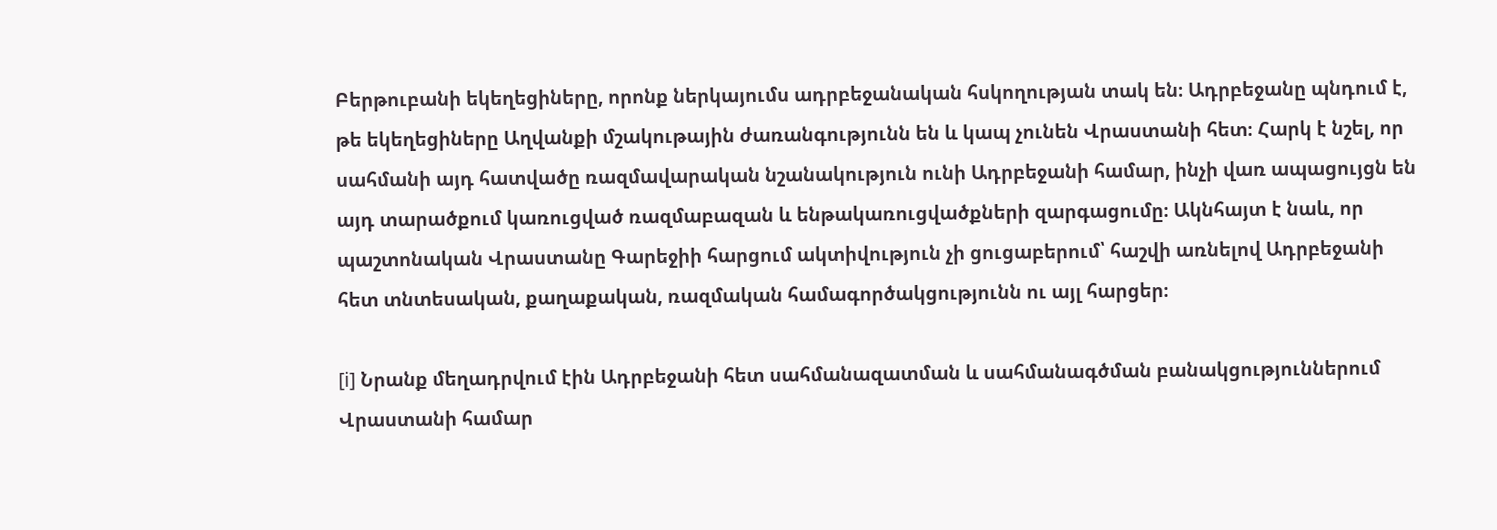Բերթուբանի եկեղեցիները, որոնք ներկայումս ադրբեջանական հսկողության տակ են։ Ադրբեջանը պնդում է, թե եկեղեցիները Աղվանքի մշակութային ժառանգությունն են և կապ չունեն Վրաստանի հետ։ Հարկ է նշել, որ սահմանի այդ հատվածը ռազմավարական նշանակություն ունի Ադրբեջանի համար, ինչի վառ ապացույցն են այդ տարածքում կառուցված ռազմաբազան և ենթակառուցվածքների զարգացումը։ Ակնհայտ է նաև, որ պաշտոնական Վրաստանը Գարեջիի հարցում ակտիվություն չի ցուցաբերում՝ հաշվի առնելով Ադրբեջանի հետ տնտեսական, քաղաքական, ռազմական համագործակցությունն ու այլ հարցեր։

[i] Նրանք մեղադրվում էին Ադրբեջանի հետ սահմանազատման և սահմանագծման բանակցություններում Վրաստանի համար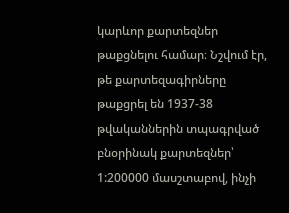կարևոր քարտեզներ թաքցնելու համար։ Նշվում էր, թե քարտեզագիրները թաքցրել են 1937-38 թվականներին տպագրված բնօրինակ քարտեզներ՝ 1:200000 մասշտաբով, ինչի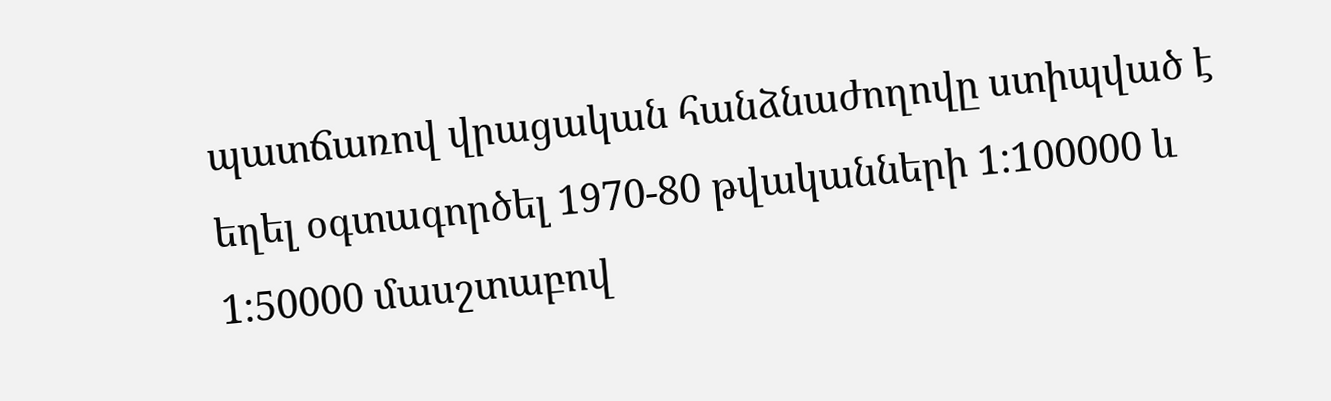պատճառով վրացական հանձնաժողովը ստիպված է եղել օգտագործել 1970-80 թվականների 1:100000 և 1:50000 մասշտաբով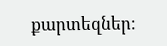քարտեզներ։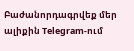Բաժանորդագրվեք մեր ալիքին Telegram-ում